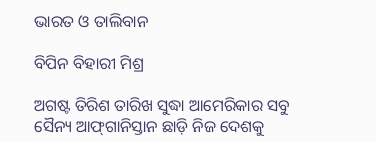ଭାରତ ଓ ତାଲିବାନ

ବିପିନ ବିହାରୀ ମିଶ୍ର

ଅଗଷ୍ଟ ତିରିଶ ତାରିଖ ସୁଦ୍ଧା ଆମେରିକାର ସବୁ ସୈନ୍ୟ ଆଫ୍‌ଗାନିସ୍ତାନ ଛାଡ଼ି ନିଜ ଦେଶକୁ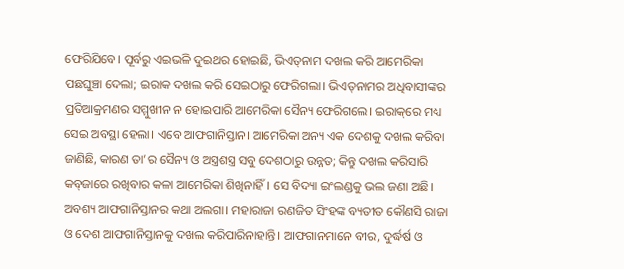ଫେରିଯିବେ। ପୂର୍ବରୁ ଏଇଭଳି ଦୁଇଥର ହୋଇଛି, ଭିଏତ୍‌ନାମ ଦଖଲ କରି ଆମେରିକା ପଛଘୁଞ୍ଚା ଦେଲା; ଇରାକ ଦଖଲ କରି ସେଇଠାରୁ ଫେରିଗଲା। ଭିଏତ୍‌ନାମର ଅଧିବାସୀଙ୍କର ପ୍ରତିଆକ୍ରମଣର ସମ୍ମୁଖୀନ ନ ହୋଇପାରି ଆମେରିକା ସୈନ୍ୟ ଫେରିଗଲେ। ଇରାକ୍‌ରେ ମଧ୍ୟ ସେଇ ଅବସ୍ଥା ହେଲା। ଏବେ ଆଫଗାନିସ୍ତାନ। ଆମେରିକା ଅନ୍ୟ ଏକ ଦେଶକୁ ଦଖଲ କରିବା ଜାଣିଛି, କାରଣ ତା’ର ସୈନ୍ୟ ଓ ଅସ୍ତ୍ରଶସ୍ତ୍ର ସବୁ ଦେଶଠାରୁ ଉନ୍ନତ; କିନ୍ତୁ ଦଖଲ କରିସାରି କବ୍‌ଜାରେ ରଖିବାର କଳା ଆମେରିକା ଶିଖିନାହିଁ। ସେ ବିଦ୍ୟା ଇଂଲଣ୍ଡକୁ ଭଲ ଜଣା ଅଛି। ଅବଶ୍ୟ ଆଫଗାନିସ୍ତାନର କଥା ଅଲଗା। ମହାରାଜା ରଣଜିତ ସିଂହଙ୍କ ବ୍ୟତୀତ କୌଣସି ରାଜା ଓ ଦେଶ ଆଫଗାନିସ୍ତାନକୁ ଦଖଲ କରିପାରିନାହାନ୍ତି। ଆଫଗାନମାନେ ବୀର, ଦୁର୍ଦ୍ଧର୍ଷ ଓ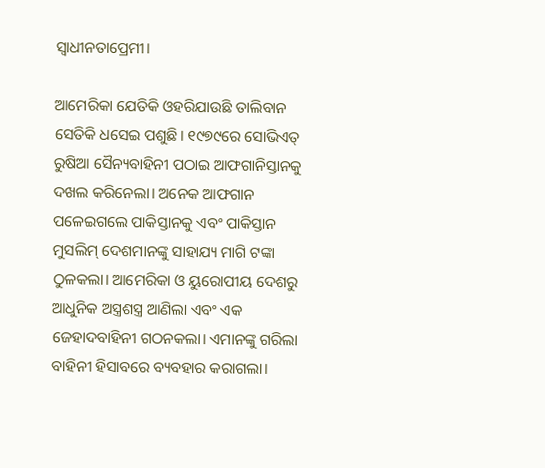ସ୍ବାଧୀନତାପ୍ରେମୀ।

ଆମେରିକା ଯେତିକି ଓହରିଯାଉଛି ତାଲିବାନ ସେତିକି ଧସେଇ ପଶୁଛି। ୧୯୭୯ରେ ସୋଭିଏତ୍‌ ରୁଷିଆ ସୈନ୍ୟବାହିନୀ ପଠାଇ ଆଫଗାନିସ୍ତାନକୁ ଦଖଲ କରିନେଲା। ଅନେକ ଆଫଗାନ ପଳେଇଗଲେ ପାକିସ୍ତାନକୁ ଏବଂ ପାକିସ୍ତାନ ମୁସଲିମ୍‌ ଦେଶମାନଙ୍କୁ ସାହାଯ୍ୟ ମାଗି ଟଙ୍କା ଠୁଳକଲା। ଆମେରିକା ଓ ୟୁରୋପୀୟ ଦେଶରୁ ଆଧୁନିକ ଅସ୍ତ୍ରଶସ୍ତ୍ର ଆଣିଲା ଏବଂ ଏକ ଜେହାଦବାହିନୀ ଗଠନକଲା। ଏମାନଙ୍କୁ ଗରିଲା ବାହିନୀ ହିସାବରେ ବ୍ୟବହାର କରାଗଲା।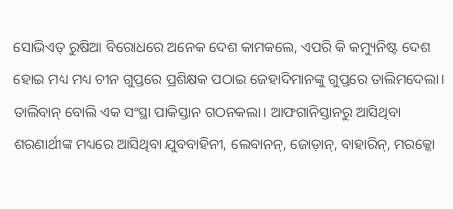ସୋଭିଏତ୍‌ ରୁଷିଆ ବିରୋଧରେ ଅନେକ ଦେଶ କାମକଲେ, ଏପରି କି କମ୍ୟୁନିଷ୍ଟ ଦେଶ ହୋଇ ମଧ୍ୟ ମଧ୍ୟ ଚୀନ ଗୁପ୍ତରେ ପ୍ରଶିକ୍ଷକ ପଠାଇ ଜେହାଦିମାନଙ୍କୁ ଗୁପ୍ତରେ ତାଲିମଦେଲା। ତାଲିବାନ୍‌ ବୋଲି ଏକ ସଂସ୍ଥା ପାକିସ୍ତାନ ଗଠନକଲା। ଆଫଗାନିସ୍ତାନରୁ ଆସିଥିବା ଶରଣାର୍ଥୀଙ୍କ ମଧ୍ୟରେ ଆସିଥିବା ଯୁବବାହିନୀ, ଲେବାନନ୍‌, ଜୋଡ଼ାନ୍‌, ବାହାରିନ୍‌, ମରକ୍କୋ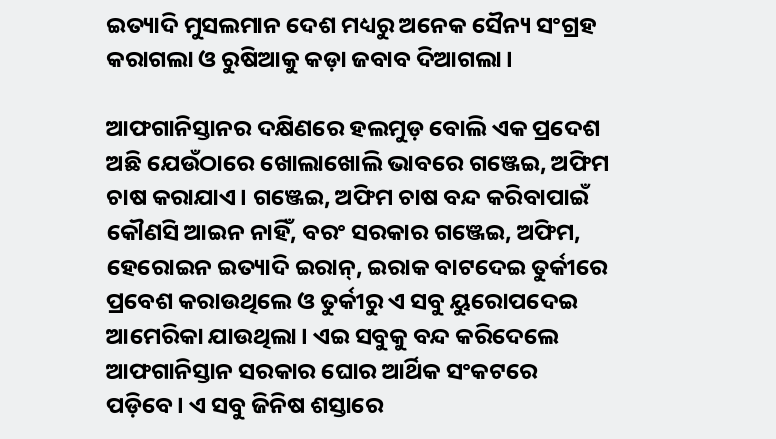ଇତ୍ୟାଦି ମୁସଲମାନ ଦେଶ ମଧ୍ୟରୁ ଅନେକ ସୈନ୍ୟ ସଂଗ୍ରହ କରାଗଲା ଓ ରୁଷିଆକୁ କଡ଼ା ଜବାବ ଦିଆଗଲା।

ଆଫଗାନିସ୍ତାନର ଦକ୍ଷିଣରେ ହଲମୁଡ଼ ବୋଲି ଏକ ପ୍ରଦେଶ ଅଛି ଯେଉଁଠାରେ ଖୋଲାଖୋଲି ଭାବରେ ଗଞ୍ଜେଇ, ଅଫିମ ଚାଷ କରାଯାଏ। ଗଞ୍ଜେଇ, ଅଫିମ ଚାଷ ବନ୍ଦ କରିବାପାଇଁ କୌଣସି ଆଇନ ନାହିଁ, ବରଂ ସରକାର ଗଞ୍ଜେଇ, ଅଫିମ, ହେରୋଇନ ଇତ୍ୟାଦି ଇରାନ୍‌, ଇରାକ ବାଟଦେଇ ତୁର୍କୀରେ ପ୍ରବେଶ କରାଉଥିଲେ ଓ ତୁର୍କୀରୁ ଏ ସବୁ ୟୁରୋପଦେଇ ଆମେରିକା ଯାଉଥିଲା। ଏଇ ସବୁକୁ ବନ୍ଦ କରିଦେଲେ ଆଫଗାନିସ୍ତାନ ସରକାର ଘୋର ଆର୍ଥିକ ସଂକଟରେ ପଡ଼ିବେ। ଏ ସବୁ ଜିନିଷ ଶସ୍ତାରେ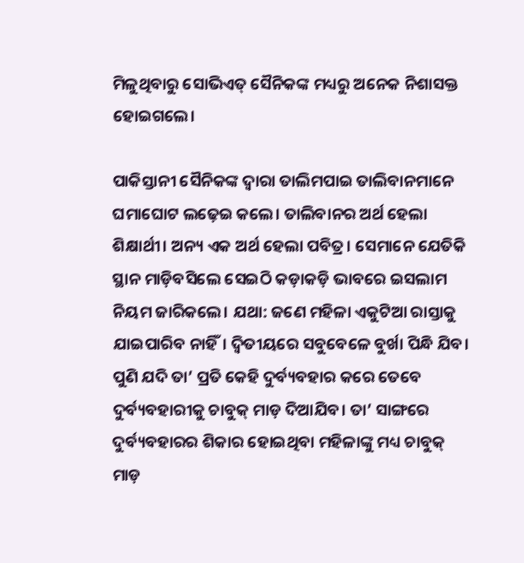ମିଳୁଥିବାରୁ ସୋଭିଏତ୍‌ ସୈନିକଙ୍କ ମଧ୍ୟରୁ ଅନେକ ନିଶାସକ୍ତ ହୋଇଗଲେ।

ପାକିସ୍ତାନୀ ସୈନିକଙ୍କ ଦ୍ବାରା ତାଲିମପାଇ ତାଲିବାନମାନେ ଘମାଘୋଟ ଲଢ଼େଇ କଲେ। ତାଲିବାନର ଅର୍ଥ ହେଲା ଶିକ୍ଷାର୍ଥୀ। ଅନ୍ୟ ଏକ ଅର୍ଥ ହେଲା ପବିତ୍ର। ସେମାନେ ଯେତିକି ସ୍ଥାନ ମାଡ଼ିବସିଲେ ସେଇଠି କଡ଼ାକଡ଼ି ଭାବରେ ଇସଲାମ ନିୟମ ଜାରିକଲେ। ଯଥା: ଜଣେ ମହିଳା ଏକୁଟିଆ ରାସ୍ତାକୁ ଯାଇପାରିବ ନାହିଁ। ଦ୍ବିତୀୟରେ ସବୁବେଳେ ବୁର୍ଖା ପିନ୍ଧି ଯିବ। ପୁଣି ଯଦି ତା’ ପ୍ରତି କେହି ଦୁର୍ବ୍ୟବହାର କରେ ତେବେ ଦୁର୍ବ୍ୟବହାରୀକୁ ଚାବୁକ୍‌ ମାଡ଼ ଦିଆଯିବ। ତା’ ସାଙ୍ଗରେ ଦୁର୍ବ୍ୟବହାରର ଶିକାର ହୋଇଥିବା ମହିଳାଙ୍କୁ ମଧ୍ୟ ଚାବୁକ୍‌ ମାଡ଼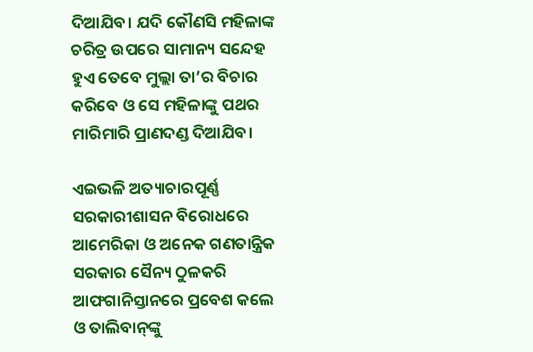ଦିଆଯିବ। ଯଦି କୌଣସି ମହିଳାଙ୍କ ଚରିତ୍ର ଉପରେ ସାମାନ୍ୟ ସନ୍ଦେହ ହୁଏ ତେବେ ମୁଲ୍ଲା ତା’ର ବିଚାର କରିବେ ଓ ସେ ମହିଳାଙ୍କୁ ପଥର ମାରିମାରି ପ୍ରାଣଦଣ୍ଡ ଦିଆଯିବ।

ଏଇଭଳି ଅତ୍ୟାଚାରପୂର୍ଣ୍ଣ ସରକାରୀଶାସନ ବିରୋଧରେ ଆମେରିକା ଓ ଅନେକ ଗଣତାନ୍ତ୍ରିକ ସରକାର ସୈନ୍ୟ ଠୁଳକରି ଆଫଗାନିସ୍ତାନରେ ପ୍ରବେଶ କଲେ ଓ ତାଲିବାନ୍‌ଙ୍କୁ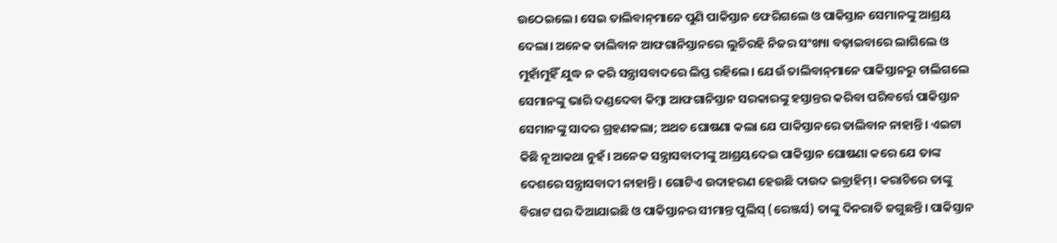ଉଠେଇଲେ। ସେଇ ତାଲିବାନ୍‌ମାନେ ପୁଣି ପାକିସ୍ତାନ ଫେରିଗଲେ ଓ ପାକିସ୍ତାନ ସେମାନଙ୍କୁ ଆଶ୍ରୟ ଦେଲା। ଅନେକ ତାଲିବାନ ଆଫଗାନିସ୍ତାନରେ ଲୁଚିରହି ନିଜର ସଂଖ୍ୟା ବଢ଼ାଇବାରେ ଲାଗିଲେ ଓ ମୁହାଁମୁହିଁ ଯୁଦ୍ଧ ନ କରି ସନ୍ତ୍ରାସବାଦରେ ଲିପ୍ତ ରହିଲେ। ଯେଉଁ ତାଲିବାନ୍‌ମାନେ ପାକିସ୍ତାନରୁ ଚାଲିଗଲେ ସେମାନଙ୍କୁ ଭାରି ଦଣ୍ଡଦେବା କିମ୍ବା ଆଫଗାନିସ୍ତାନ ସରକାରଙ୍କୁ ହସ୍ତାନ୍ତର କରିବା ପରିବର୍ତ୍ତେ ପାକିସ୍ତାନ ସେମାନଙ୍କୁ ସାଦର ଗ୍ରହଣକଲା; ଅଥଚ ଘୋଷଣା କଲା ଯେ ପାକିସ୍ତାନରେ ତାଲିବାନ ନାହାନ୍ତି। ଏଇଟା କିଛି ନୂଆକଥା ନୁହଁ। ଅନେକ ସନ୍ତ୍ରାସବାଦୀଙ୍କୁ ଆଶ୍ରୟଦେଇ ପାକିସ୍ତାନ ଘୋଷଣା କରେ ଯେ ତାଙ୍କ ଦେଶରେ ସନ୍ତ୍ରାସବାଦୀ ନାହାନ୍ତି। ଗୋଟିଏ ଉଦାହରଣ ହେଉଛି ଦାଉଦ ଇବ୍ରାହିମ୍‌। କରାଚିରେ ତାଙ୍କୁ ବିରାଟ ଘର ଦିଆଯାଇଛି ଓ ପାକିସ୍ତାନର ସୀମାନ୍ତ ପୁଲିସ୍‌ (ରେଞ୍ଜର୍ସ) ତାଙ୍କୁ ଦିନରାତି ଜଗୁଛନ୍ତି। ପାକିସ୍ତାନ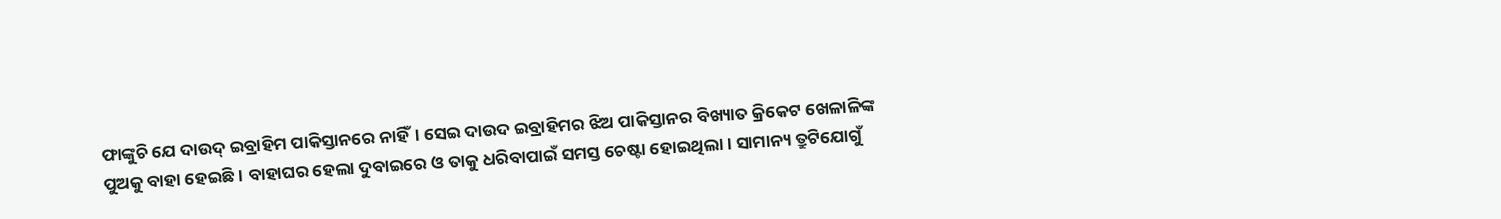ଫାଙ୍କୁଚି ଯେ ଦାଉଦ୍‌ ଇବ୍ରାହିମ ପାକିସ୍ତାନରେ ନାହିଁ। ସେଇ ଦାଉଦ ଇବ୍ରାହିମର ଝିଅ ପାକିସ୍ତାନର ବିଖ୍ୟାତ କ୍ରିକେଟ ଖେଳାଳିଙ୍କ ପୁଅକୁ ବାହା ହେଇଛି। ବାହାଘର ହେଲା ଦୁବାଇରେ ଓ ତାକୁ ଧରିବାପାଇଁ ସମସ୍ତ ଚେଷ୍ଟା ହୋଇଥିଲା। ସାମାନ୍ୟ ତ୍ରୁଟିଯୋଗୁଁ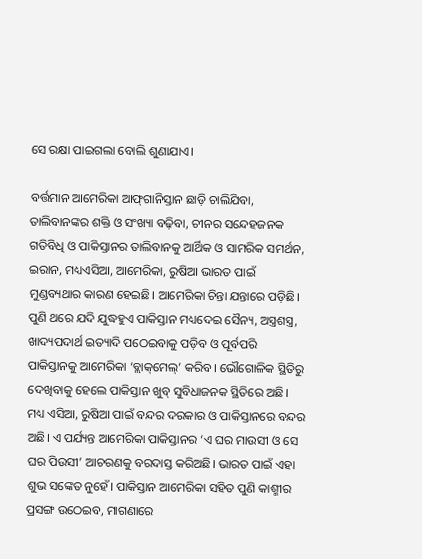ସେ ରକ୍ଷା ପାଇଗଲା ବୋଲି ଶୁଣାଯାଏ।

ବର୍ତ୍ତମାନ ଆମେରିକା ଆଫ୍‌ଗାନିସ୍ତାନ ଛାଡ଼ି ଚାଲିଯିବା, ତାଲିବାନଙ୍କର ଶକ୍ତି ଓ ସଂଖ୍ୟା ବଢ଼ିବା, ଚୀନର ସନ୍ଦେହଜନକ ଗତିବିଧି ଓ ପାକିସ୍ତାନର ତାଲିବାନକୁ ଆର୍ଥିକ ଓ ସାମରିକ ସମର୍ଥନ, ଇରାନ, ମଧ୍ୟଏସିଆ, ଆମେରିକା, ରୁଷିଆ ଭାରତ ପାଇଁ ମୁଣ୍ଡବ୍ୟଥାର କାରଣ ହେଇଛି। ଆମେରିକା ଚିନ୍ତା ଯନ୍ତାରେ ପଡ଼ିଛି। ପୁଣି ଥରେ ଯଦି ଯୁଦ୍ଧହୁଏ ପାକିସ୍ତାନ ମଧ୍ୟଦେଇ ସୈନ୍ୟ, ଅସ୍ତ୍ରଶସ୍ତ୍ର, ଖାଦ୍ୟପଦାର୍ଥ ଇତ୍ୟାଦି ପଠେଇବାକୁ ପଡ଼ିବ ଓ ପୂର୍ବପରି ପାକିସ୍ତାନକୁ ଆମେରିକା ‘ବ୍ଲାକ୍‌ମେଲ୍‌’ କରିବ। ଭୌଗୋଳିକ ସ୍ଥିତିରୁ ଦେଖିବାକୁ ହେଲେ ପାକିସ୍ତାନ ଖୁବ୍‌ ସୁବିଧାଜନକ ସ୍ଥିତିରେ ଅଛି। ମଧ୍ୟ ଏସିଆ, ରୁଷିଆ ପାଇଁ ବନ୍ଦର ଦରକାର ଓ ପାକିସ୍ତାନରେ ବନ୍ଦର ଅଛି। ଏ ପର୍ଯ୍ୟନ୍ତ ଆମେରିକା ପାକିସ୍ତାନର ‘ଏ ଘର ମାଉସୀ ଓ ସେ ଘର ପିଉସୀ’ ଆଚରଣକୁ ବରଦାସ୍ତ କରିଅଛି। ଭାରତ ପାଇଁ ଏହା ଶୁଭ ସଙ୍କେତ ନୁହେଁ। ପାକିସ୍ତାନ ଆମେରିକା ସହିତ ପୁଣି କାଶ୍ମୀର ପ୍ରସଙ୍ଗ ଉଠେଇବ, ମାଗଣାରେ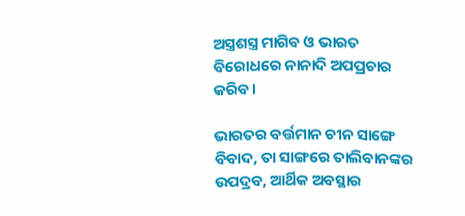ଅସ୍ତ୍ରଶସ୍ତ୍ର ମାଗିବ ଓ ଭାରତ ବିରୋଧରେ ନାନାଦି ଅପପ୍ରଚାର କରିବ।

ଭାରତର ବର୍ତ୍ତମାନ ଚୀନ ସାଙ୍ଗେ ବିବାଦ, ତା ସାଙ୍ଗରେ ତାଲିବାନଙ୍କର ଉପଦ୍ରବ, ଆର୍ଥିକ ଅବସ୍ଥାର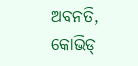ଅବନତି, କୋଭିଡ୍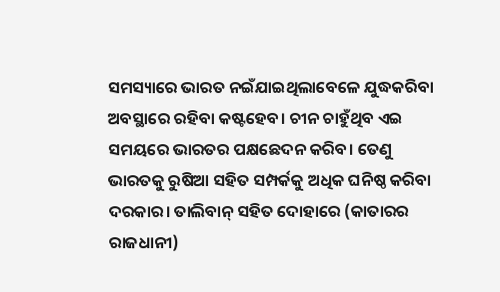ସମସ୍ୟାରେ ଭାରତ ନଇଁଯାଇଥିଲାବେଳେ ଯୁଦ୍ଧକରିବା ଅବସ୍ଥାରେ ରହିବା କଷ୍ଟହେବ। ଚୀନ ଚାହୁଁଥିବ ଏଇ ସମୟରେ ଭାରତର ପକ୍ଷଛେଦନ କରିବ। ତେଣୁ ଭାରତକୁ ରୁଷିଆ ସହିତ ସମ୍ପର୍କକୁ ଅଧିକ ଘନିଷ୍ଠ କରିବା ଦରକାର। ତାଲିବାନ୍‌ ସହିତ ଦୋହାରେ (କାତାରର ରାଜଧାନୀ)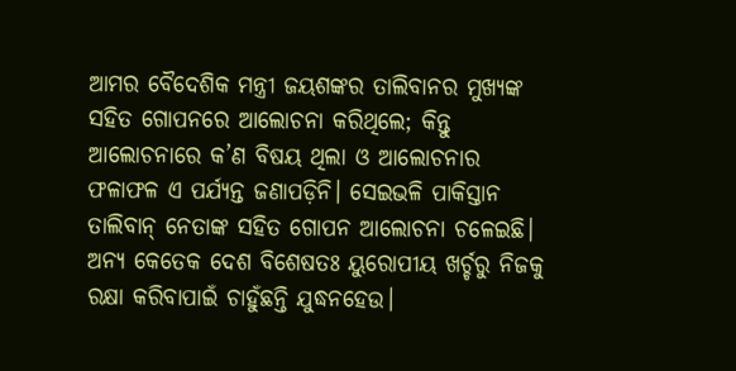ଆମର ବୈଦେଶିକ ମନ୍ତ୍ରୀ ଜୟଶଙ୍କର ତାଲିବାନର ମୁଖ୍ୟଙ୍କ ସହିତ ଗୋପନରେ ଆଲୋଚନା କରିଥିଲେ; କିନ୍ତୁ ଆଲୋଚନାରେ କ’ଣ ବିଷୟ ଥିଲା ଓ ଆଲୋଚନାର ଫଳାଫଳ ଏ ପର୍ଯ୍ୟନ୍ତ ଜଣାପଡ଼ିନି। ସେଇଭଳି ପାକିସ୍ତାନ ତାଲିବାନ୍‌ ନେତାଙ୍କ ସହିତ ଗୋପନ ଆଲୋଚନା ଚଳେଇଛି। ଅନ୍ୟ କେତେକ ଦେଶ ବିଶେଷତଃ ୟୁରୋପୀୟ ଖର୍ଚ୍ଚରୁ ନିଜକୁ ରକ୍ଷା କରିବାପାଇଁ ଚାହୁଁଛନ୍ତି ଯୁଦ୍ଧନହେଉ।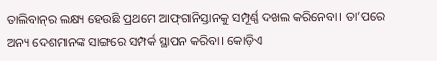ତାଲିବାନ୍‌ର ଲକ୍ଷ୍ୟ ହେଉଛି ପ୍ରଥମେ ଆଫ୍‌ଗାନିସ୍ତାନକୁ ସମ୍ପୂର୍ଣ୍ଣ ଦଖଲ କରିନେବା। ତା’ପରେ ଅନ୍ୟ ଦେଶମାନଙ୍କ ସାଙ୍ଗରେ ସମ୍ପର୍କ ସ୍ଥାପନ କରିବା। କୋଡ଼ିଏ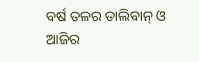ବର୍ଷ ତଳର ତାଲିବାନ୍‌ ଓ ଆଜିର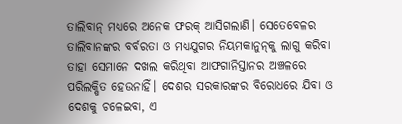ତାଲିବାନ୍‌ ମଧ୍ୟରେ ଅନେକ ଫରକ୍‌ ଆସିଗଲାଣି। ସେତେବେଳର ତାଲିବାନଙ୍କର ବର୍ବରତା ଓ ମଧ୍ୟଯୁଗର ନିୟମକାନୁନ୍‌କୁ ଲାଗୁ କରିବା ତାହା ସେମାନେ ଦଖଲ କରିଥିବା ଆଫଗାନିସ୍ତାନର ଅଞ୍ଚଳରେ ପରିଲକ୍ଷିତ ହେଉନାହିଁ। ଦେଶର ସରକାରଙ୍କର ବିରୋଧରେ ଯିବା ଓ ଦେଶକୁ ଚଳେଇବା, ଏ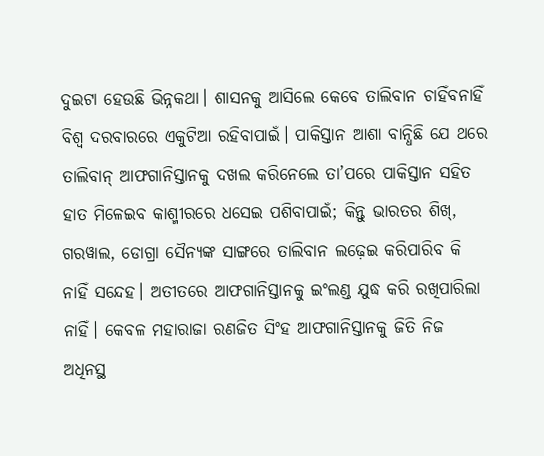ଦୁଇଟା ହେଉଛି ଭିନ୍ନକଥା। ଶାସନକୁ ଆସିଲେ କେବେ ତାଲିବାନ ଚାହିଁବନାହିଁ ବିଶ୍ବ ଦରବାରରେ ଏକୁଟିଆ ରହିବାପାଇଁ। ପାକିସ୍ତାନ ଆଶା ବାନ୍ଧିଛି ଯେ ଥରେ ତାଲିବାନ୍‌ ଆଫଗାନିସ୍ତାନକୁ ଦଖଲ କରିନେଲେ ତା’ପରେ ପାକିସ୍ତାନ ସହିତ ହାତ ମିଳେଇବ କାଶ୍ମୀରରେ ଧସେଇ ପଶିବାପାଇଁ; କିନ୍ତୁ ଭାରତର ଶିଖ୍‌, ଗରୱାଲ, ଡୋଗ୍ରା ସୈନ୍ୟଙ୍କ ସାଙ୍ଗରେ ତାଲିବାନ ଲଢ଼େଇ କରିପାରିବ କି ନାହିଁ ସନ୍ଦେହ। ଅତୀତରେ ଆଫଗାନିସ୍ତାନକୁ ଇଂଲଣ୍ଡ ଯୁଦ୍ଧ କରି ରଖିପାରିଲା ନାହିଁ। କେବଳ ମହାରାଜା ରଣଜିତ ସିଂହ ଆଫଗାନିସ୍ତାନକୁ ଜିତି ନିଜ ଅଧିନସ୍ଥ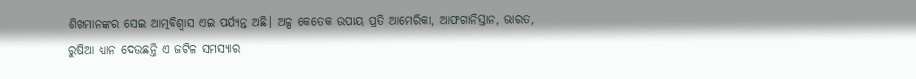ଶିଖମାନଙ୍କର ସେଇ ଆତ୍ମବିଶ୍ବାସ ଏଇ ପର୍ଯ୍ୟନ୍ତ ଅଛି। ଅଳ୍ପ କେତେକ ଉପାୟ ପ୍ରତି ଆମେରିକା, ଆଫଗାନିସ୍ତାନ, ଭାରତ, ରୁଷିଆ ଧ୍ୟାନ ଦେଉଛନ୍ତି ଏ ଜଟିଳ ସମସ୍ୟାର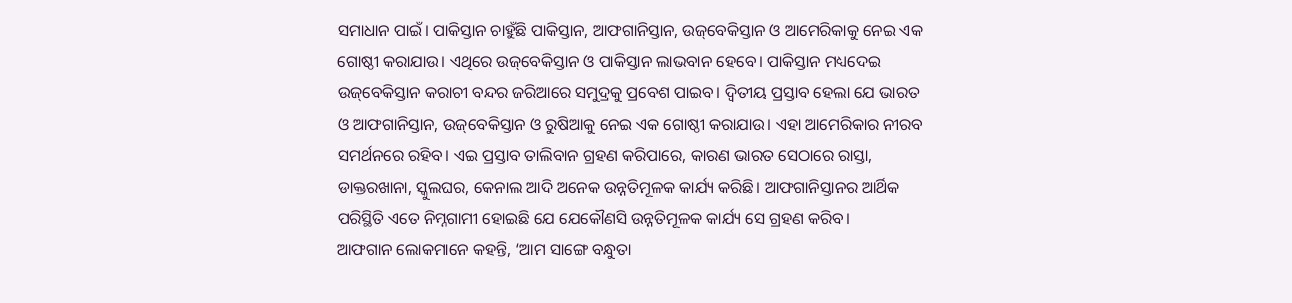ସମାଧାନ ପାଇଁ। ପାକିସ୍ତାନ ଚାହୁଁଛି ପାକିସ୍ତାନ, ଆଫଗାନିସ୍ତାନ, ଉଜ୍‌ବେକିସ୍ତାନ ଓ ଆମେରିକାକୁ ନେଇ ଏକ ଗୋଷ୍ଠୀ କରାଯାଉ। ଏଥିରେ ଉଜ୍‌ବେକିସ୍ତାନ ଓ ପାକିସ୍ତାନ ଲାଭବାନ ହେବେ। ପାକିସ୍ତାନ ମଧ୍ୟଦେଇ ଉଜ୍‌ବେକିସ୍ତାନ କରାଚୀ ବନ୍ଦର ଜରିଆରେ ସମୁଦ୍ରକୁ ପ୍ରବେଶ ପାଇବ। ଦ୍ବିତୀୟ ପ୍ରସ୍ତାବ ହେଲା ଯେ ଭାରତ ଓ ଆଫଗାନିସ୍ତାନ, ଉଜ୍‌ବେକିସ୍ତାନ ଓ ରୁଷିଆକୁ ନେଇ ଏକ ଗୋଷ୍ଠୀ କରାଯାଉ। ଏହା ଆମେରିକାର ନୀରବ ସମର୍ଥନରେ ରହିବ। ଏଇ ପ୍ରସ୍ତାବ ତାଲିବାନ ଗ୍ରହଣ କରିପାରେ, କାରଣ ଭାରତ ସେଠାରେ ରାସ୍ତା, ଡାକ୍ତରଖାନା, ସ୍କୁଲଘର, କେନାଲ ଆଦି ଅନେକ ଉନ୍ନତିମୂଳକ କାର୍ଯ୍ୟ କରିଛି। ଆଫଗାନିସ୍ତାନର ଆର୍ଥିକ ପରିସ୍ଥିତି ଏତେ ନିମ୍ନଗାମୀ ହୋଇଛି ଯେ ଯେକୌଣସି ଉନ୍ନତିମୂଳକ କାର୍ଯ୍ୟ ସେ ଗ୍ରହଣ କରିବ।
ଆଫଗାନ ଲୋକମାନେ କହନ୍ତି, ‘ଆମ ସାଙ୍ଗେ ବନ୍ଧୁତା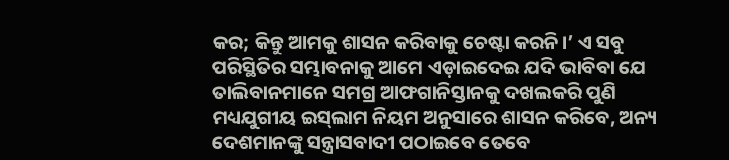କର; କିନ୍ତୁ ଆମକୁ ଶାସନ କରିବାକୁ ଚେଷ୍ଟା କରନି।’ ଏ ସବୁ ପରିସ୍ଥିତିର ସମ୍ଭାବନାକୁ ଆମେ ଏଡ଼ାଇଦେଇ ଯଦି ଭାବିବା ଯେ ତାଲିବାନମାନେ ସମଗ୍ର ଆଫଗାନିସ୍ତାନକୁ ଦଖଲକରି ପୁଣି ମଧ୍ୟଯୁଗୀୟ ଇସ୍‌ଲାମ ନିୟମ ଅନୁସାରେ ଶାସନ କରିବେ, ଅନ୍ୟ ଦେଶମାନଙ୍କୁ ସନ୍ତ୍ରାସବାଦୀ ପଠାଇବେ ତେବେ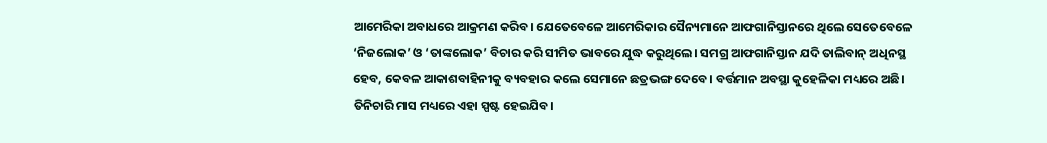ଆମେରିକା ଅବାଧରେ ଆକ୍ରମଣ କରିବ। ଯେତେବେଳେ ଆମେରିକାର ସୈନ୍ୟମାନେ ଆଫଗାନିସ୍ତାନରେ ଥିଲେ ସେତେବେଳେ ‘ନିଜଲୋକ’ ଓ ‘ତାଙ୍କଲୋକ’ ବିଚାର କରି ସୀମିତ ଭାବରେ ଯୁଦ୍ଧ କରୁଥିଲେ। ସମଗ୍ର ଆଫଗାନିସ୍ତାନ ଯଦି ତାଲିବାନ୍‌ ଅଧିନସ୍ଥ ହେବ, କେବଳ ଆକାଶବାହିନୀକୁ ବ୍ୟବହାର କଲେ ସେମାନେ ଛତ୍ରଭଙ୍ଗ ଦେବେ। ବର୍ତ୍ତମାନ ଅବସ୍ଥା କୁହେଳିକା ମଧ୍ୟରେ ଅଛି। ତିନିଚାରି ମାସ ମଧ୍ୟରେ ଏହା ସ୍ପଷ୍ଟ ହେଇଯିବ।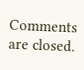Comments are closed.